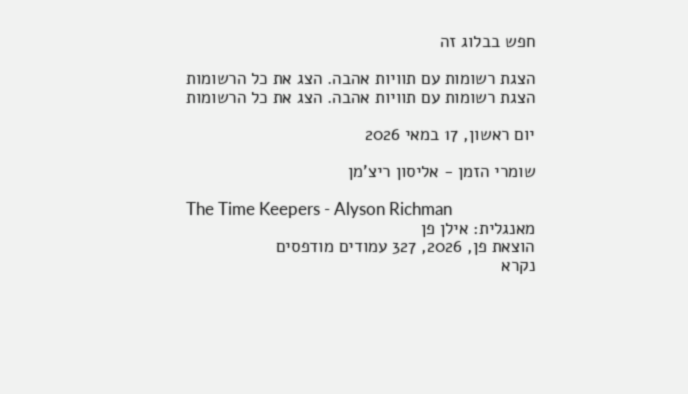חפש בבלוג זה

הצגת רשומות עם תוויות אהבה. הצג את כל הרשומות
הצגת רשומות עם תוויות אהבה. הצג את כל הרשומות

יום ראשון, 17 במאי 2026

שומרי הזמן - אליסון ריצ'מן

The Time Keepers - Alyson Richman
מאנגלית: אילן פן
הוצאת פן, 2026, 327 עמודים מודפסים
נקרא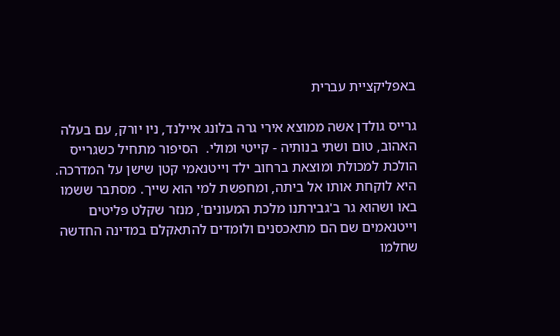באפליקציית עברית

גרייס גולדן אשה ממוצא אירי גרה בלונג איילנד, ניו יורק, עם בעלה האהוב, טום ושתי בנותיה - קייטי ומולי.  הסיפור מתחיל כשגרייס הולכת למכולת ומוצאת ברחוב ילד וייטנאמי קטן שישן על המדרכה. היא לוקחת אותו אל ביתה, ומחפשת למי הוא שייך. מסתבר ששמו באו ושהוא גר ב'גבירתנו מלכת המעונים', מנזר שקלט פליטים וייטנאמים שם הם מתאכסנים ולומדים להתאקלם במדינה החדשה שחלמו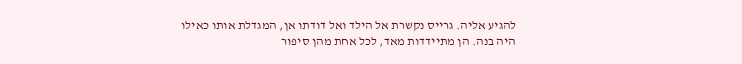להגיע אליה. גרייס נקשרת אל הילד ואל דודתו אן, המגדלת אותו כאילו היה בנה. הן מתיידדות מאד, לכל אחת מהן סיפור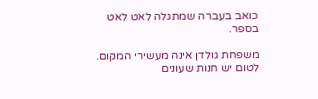כואב בעברה שמתגלה לאט לאט בספר.

משפחת גולדן אינה מעשירי המקום. לטום יש חנות שעונים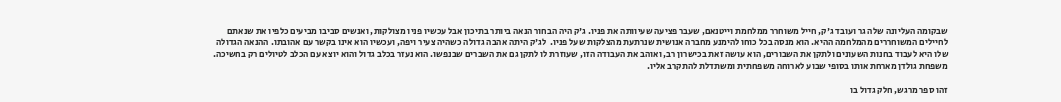שבקומה העליונה שלה גר ועובד ג'ק, חייל משוחרר ממלחמת וייטנאם, שעבר פציעה שעיוותה את פניו. ג'ק היה הבחור הנאה ביותר בתיכון אבל עכשיו פניו מצולקות, ואנשים סביבו מביעים כלפיו את שנאתם לחיילים המשוחררים מהמלחמה ההיא. הוא מנסה בכל כוחו להימנע מחברה אנושית שנרתעת מהצלקות שעל פניו.  לג'ק היתה אהבה גדולה כשהיה צעיר ויפה, ועכשיו הוא אינו בקשר עם אהובתו. ההנאה הגדולה שלו היא לעבוד בחנות השעונים ולתקן את השבורים, הוא עושה זאת בכישרון רב, ואוהב את העבודה הזו, שעוזרת לו לתקן גם את השברים שבנפשו. הוא נעזר בכלב גדול והוא יוצא עם הכלב לטיולים רק בחשיכה. משפחת גולדן מארחת אותו בסופי שבוע לארוחה משפחתית ומשתדלת להתקרב אליו.

זהו ספר מרגש, חלק גדול בו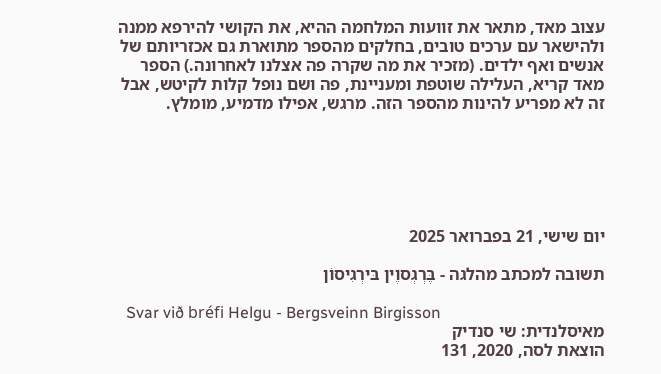עצוב מאד, מתאר את זוועות המלחמה ההיא, את הקושי להירפא ממנה ולהישאר עם ערכים טובים, בחלקים מהספר מתוארת גם אכזריותם של אנשים ואף ילדים. (מזכיר את מה שקרה פה אצלנו לאחרונה.) הספר מאד קריא, העלילה שוטפת ומעניינת, פה ושם נופל קלות לקיטש, אבל זה לא מפריע להינות מהספר הזה. מרגש, אפילו מדמיע, מומלץ.






יום שישי, 21 בפברואר 2025

תשובה למכתב מהלגה - בֶּרְגְסוֶין בּירְגִיסוֹן

  Svar við bréfi Helgu - Bergsveinn Birgisson
מאיסלנדית: שי סנדיק
הוצאת לסה, 2020, 131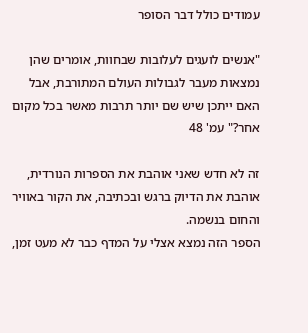עמודים כולל דבר הסופר

"אנשים לועגים לעלובות שבחוות, אומרים שהן נמצאות מעבר לגבולות העולם המתורבת, אבל האם ייתכן שיש שם יותר תרבות מאשר בכל מקום אחר?" עמ' 48

זה לא חדש שאני אוהבת את הספרות הנורדית, אוהבת את הדיוק ברגש ובכתיבה, את הקור באוויר והחום בנשמה.
הספר הזה נמצא אצלי על המדף כבר לא מעט זמן,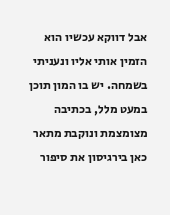אבל דווקא עכשיו הוא הזמין אותי אליו ונעניתי בשמחה. יש בו המון תוכן במעט מלל, בכתיבה מצומצמת ונוקבת מתאר כאן בירגיסון את סיפור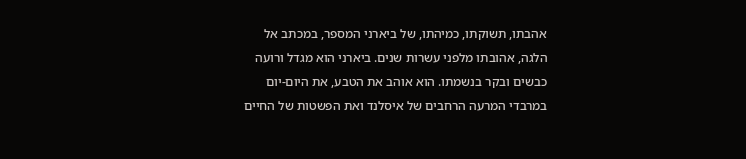אהבתו, תשוקתו, כמיהתו, של ביארני המספר, במכתב אל הלגה, אהובתו מלפני עשרות שנים. ביארני הוא מגדל ורועה כבשים ובקר בנשמתו. הוא אוהב את הטבע, את היום-יום במרבדי המרעה הרחבים של איסלנד ואת הפשטות של החיים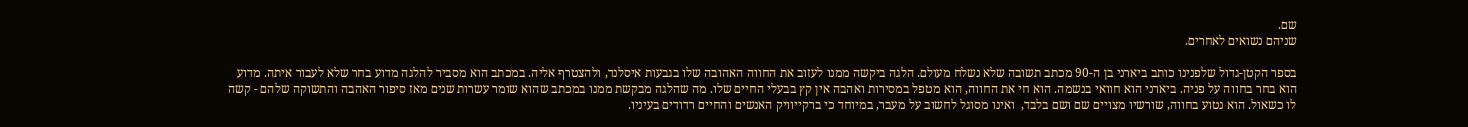שם.
שניהם נשואים לאחרים.

בספר הקטן-גדול שלפנינו כותב ביארני בן ה-90 מכתב תשובה שלא נשלח מעולם. הלגה ביקשה ממנו לעזוב את החווה האהובה שלו בגבעות איסלנד, ולהצטרף אליה. במכתב הוא מסביר להלגה מדוע בחר שלא לעבור איתה. מדוע הוא בחר בחווה על פניה. ביארני הוא חוואי בנשמה. הוא חי את החווה, הוא מטפל במסירות ואהבה אין קץ בבעלי החיים שלו. מה שהלגה מבקשת ממנו במכתב שהוא שומר עשרות שנים מאז סיפור האהבה והתשוקה שלהם - קשה לו כשאול. הוא נטוע בחווה, שורשיו מצויים שם ושם בלבד,  ואינו מסוגל לחשוב על מעבר, במיוחד כי ברקייוויק האנשים והחיים רדודים בעיניו.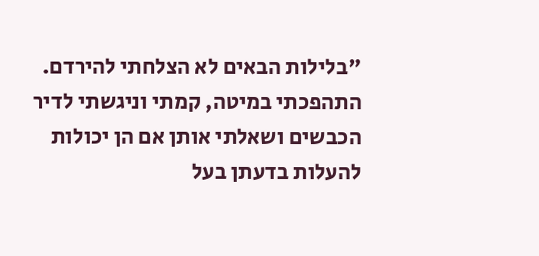"בלילות הבאים לא הצלחתי להירדם. התהפכתי במיטה, קמתי וניגשתי לדיר הכבשים ושאלתי אותן אם הן יכולות להעלות בדעתן בעל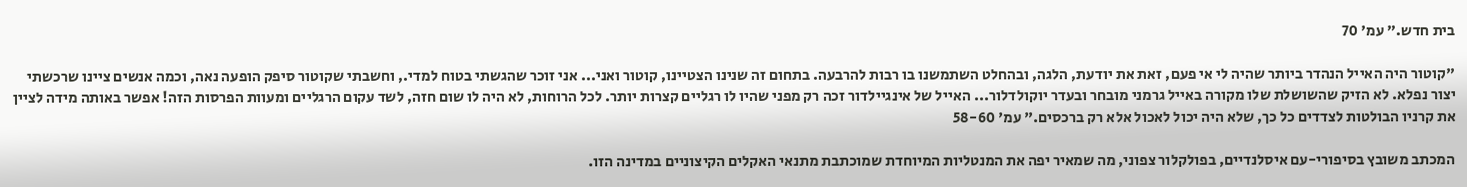בית חדש." עמ' 70

"קוטור היה האייל הנהדר ביותר שהיה לי אי פעם, זאת את יודעת, הלגה, ובהחלט השתמשנו בו רבות להרבעה. בתחום זה שנינו הצטיינו, קוטור ואני... אני זוכר שהגשתי בטוח למדי., וחשבתי שקוטור סיפק הופעה נאה, וכמה אנשים ציינו שרכשתי יצור נפלא. לא הזיק שהשושלת שלו מקורה באייל גרמני מובחר ובעדר יוקולדלור... האייל של אינגיילדור זכה רק מפני שהיו לו רגליים קצרות יותר. לכל הרוחות, לא היה לו שום חזה, לשד עקום הרגליים ומעוות הפרסות הזה! אפשר באותה מידה לציין את קרניו הבולטות לצדדים כל כך, שלא היה יכול לאכול אלא רק ברכסים." עמ' 58-60

המכתב משובץ בסיפורי-עם איסלנדיים, בפולקלור צפוני, מה שמאיר יפה את המנטליות המיוחדת שמוכתבת מתנאי האקלים הקיצוניים במדינה הזו.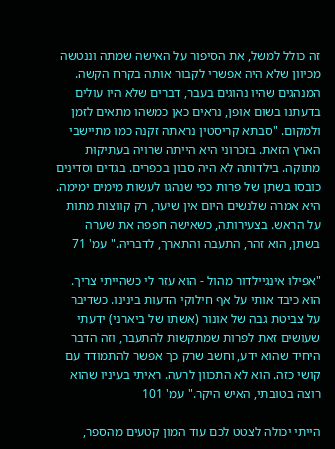זה כולל למשל, את הסיפור על האישה שמתה וננטשה מכיוון שלא היה אפשרי לקבור אותה בקרח הקשה. המנהגים שהיו נהוגים בעבר, דברים שלא היו עולים בדעתנו בשום אופן, נראים כאן כמשהו מתאים לזמן ולמקום. "סבתא קריסטין נראתה זקנה כמו מתיישבי הארץ הזאת. בזכרוני היא הייתה שרויה בעתיקוּת מתוקה. בילדותה לא היה סבון בכפרים. בגדים וסדינים כובסו בשתן של פרות כפי שנהגו לעשות מימים ימימה. היא אמרה שלנשים היום אין שיער, רק קווצות מתות על הראש. בצעירותה, כשאישה חפפה את שערה בשתן, הוא זהר, התעבה והתארך, לדבריה." עמ' 71

"אפילו אינגיילדור מהול - הוא עזר לי כשהייתי צריך. הוא כיבד אותי על אף חילוקי הדעות בינינו. כשדיבר על צביטת גבה של אונור (אשתו של ביארני) ידעתי שעושים זאת לפרות שמתקשות להתעבר, וזה הדבר היחיד שהוא ידע, וחשב שרק כך אפשר להתמודד עם קושי כזה. הוא לא התכוון לרעה. ראיתי בעיניו שהוא רוצה בטובתי, האיש היקר." עמ' 101

הייתי יכולה לצטט לכם עוד המון קטעים מהספר,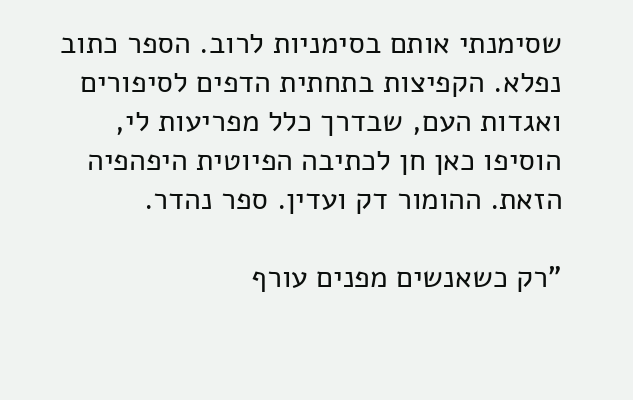שסימנתי אותם בסימניות לרוב. הספר כתוב נפלא. הקפיצות בתחתית הדפים לסיפורים ואגדות העם, שבדרך כלל מפריעות לי, הוסיפו כאן חן לכתיבה הפיוטית היפהפיה הזאת. ההומור דק ועדין. ספר נהדר.

"רק כשאנשים מפנים עורף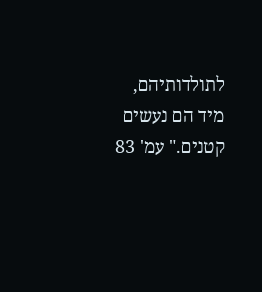לתולדותיהם, מיד הם נעשים קטנים." עמ' 83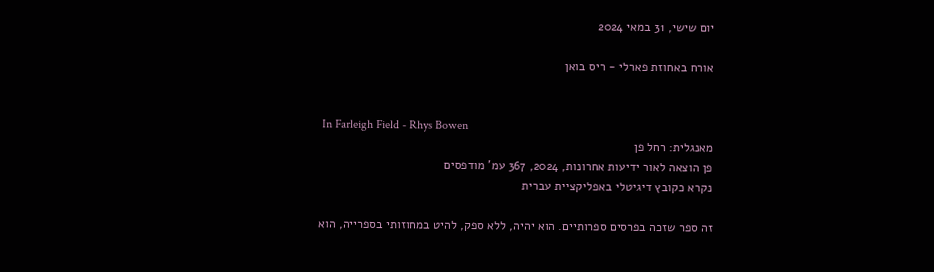יום שישי, 31 במאי 2024

אורח באחוזת פארלי - ריס בואן


 In Farleigh Field - Rhys Bowen
מאנגלית: רחל פן
פן הוצאה לאור ידיעות אחרונות, 2024, 367 עמ' מודפסים
נקרא כקובץ דיגיטלי באפליקציית עברית

זה ספר שזכה בפרסים ספרותיים. הוא יהיה, ללא ספק, להיט במחוזותי בספרייה, הוא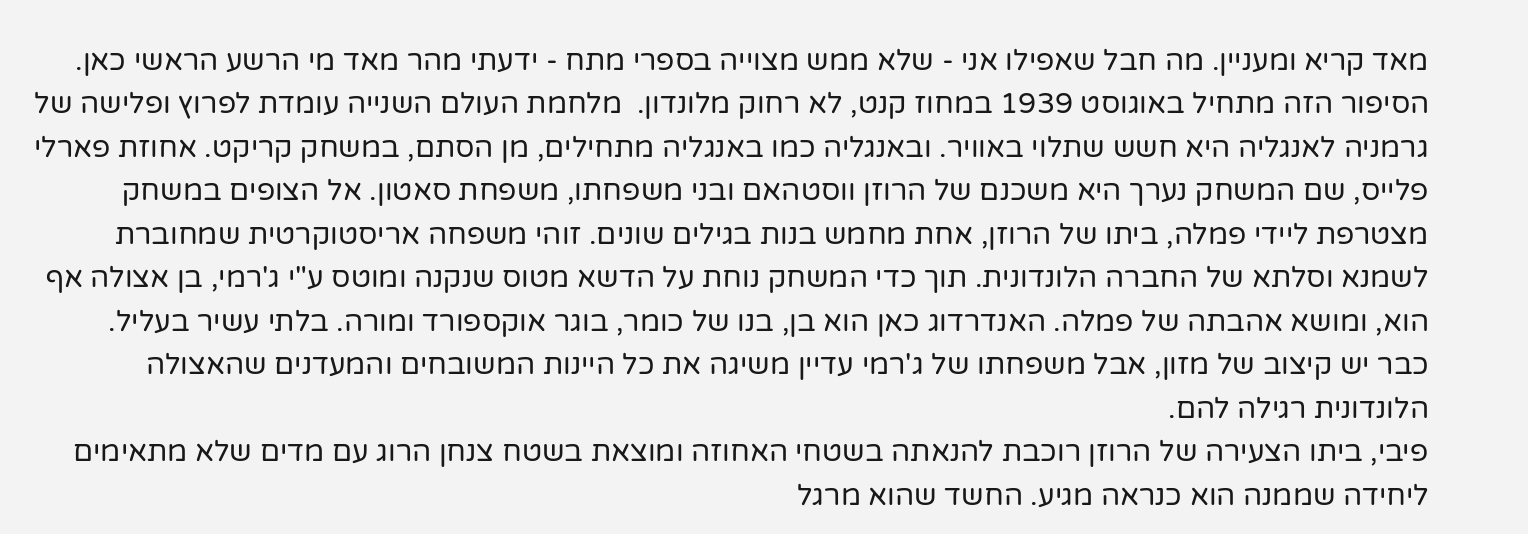מאד קריא ומעניין. מה חבל שאפילו אני - שלא ממש מצוייה בספרי מתח - ידעתי מהר מאד מי הרשע הראשי כאן.
הסיפור הזה מתחיל באוגוסט 1939 במחוז קנט, לא רחוק מלונדון.  מלחמת העולם השנייה עומדת לפרוץ ופלישה של גרמניה לאנגליה היא חשש שתלוי באוויר. ובאנגליה כמו באנגליה מתחילים, מן הסתם, במשחק קריקט. אחוזת פארלי פלייס, שם המשחק נערך היא משכנם של הרוזן ווסטהאם ובני משפחתו, משפחת סאטון. אל הצופים במשחק מצטרפת ליידי פמלה, ביתו של הרוזן, אחת מחמש בנות בגילים שונים. זוהי משפחה אריסטוקרטית שמחוברת לשמנא וסלתא של החברה הלונדונית. תוך כדי המשחק נוחת על הדשא מטוס שנקנה ומוטס ע"י ג'רמי, בן אצולה אף הוא, ומושא אהבתה של פמלה. האנדרדוג כאן הוא בן, בנו של כומר, בוגר אוקספורד ומורה. בלתי עשיר בעליל.
כבר יש קיצוב של מזון, אבל משפחתו של ג'רמי עדיין משיגה את כל היינות המשובחים והמעדנים שהאצולה הלונדונית רגילה להם.
פיבי, ביתו הצעירה של הרוזן רוכבת להנאתה בשטחי האחוזה ומוצאת בשטח צנחן הרוג עם מדים שלא מתאימים ליחידה שממנה הוא כנראה מגיע. החשד שהוא מרגל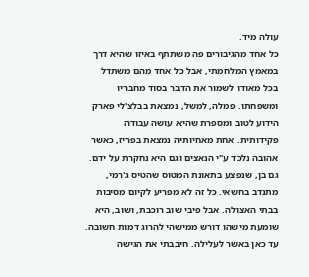עולה מיד.
כל אחד מהגיבורים פה משתתף באיזו שהיא דרך במאמץ המלחמתי, אבל כל אחד מהם משתדל בכל מאודו לשמור את הדבר בסוד מחבריו ומשפחתו. פמלה, למשל, נמצאת בבלצ'לי פארק הידוע לטוב ומספרת שהיא עושה עבודה פקידותית. אחת מאחיותיה נמצאת בפריז, כאשר אהובה נלכד ע"י הנאצים וגם היא נחקרת על ידם. גם בן, שנפצע בתאונת המטוס שהטיס ג'רמי, מתנדב בחשאי. כל זה לא מפריע לקיום מסיבות בבתי האצולה. אבל פיבי שוב רוכבת, ושוב, היא שומעת מישהו דורש ממישהי להרוג דמות חשובה.
עד כאן באשר לעלילה. חיבבתי את הגישה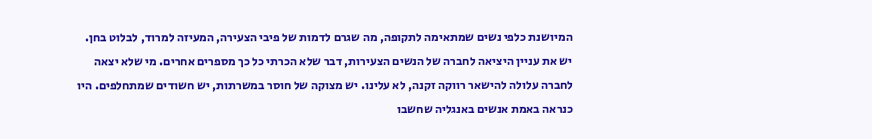המיושנת כלפי נשים שמתאימה לתקופה, מה שגרם לדמות של פיבי הצעירה, המעיזה למרוד, לבלוט בחן. יש את עניין היציאה לחברה של הנשים הצעירות, דבר שלא הכרתי כל כך מספרים אחרים. מי שלא יצאה לחברה עלולה להישאר רווקה זקנה, לא עלינו. יש מצוקה של חוסר במשרתות, יש חשודים שמתחלפים. היו כנראה באמת אנשים באנגליה שחשבו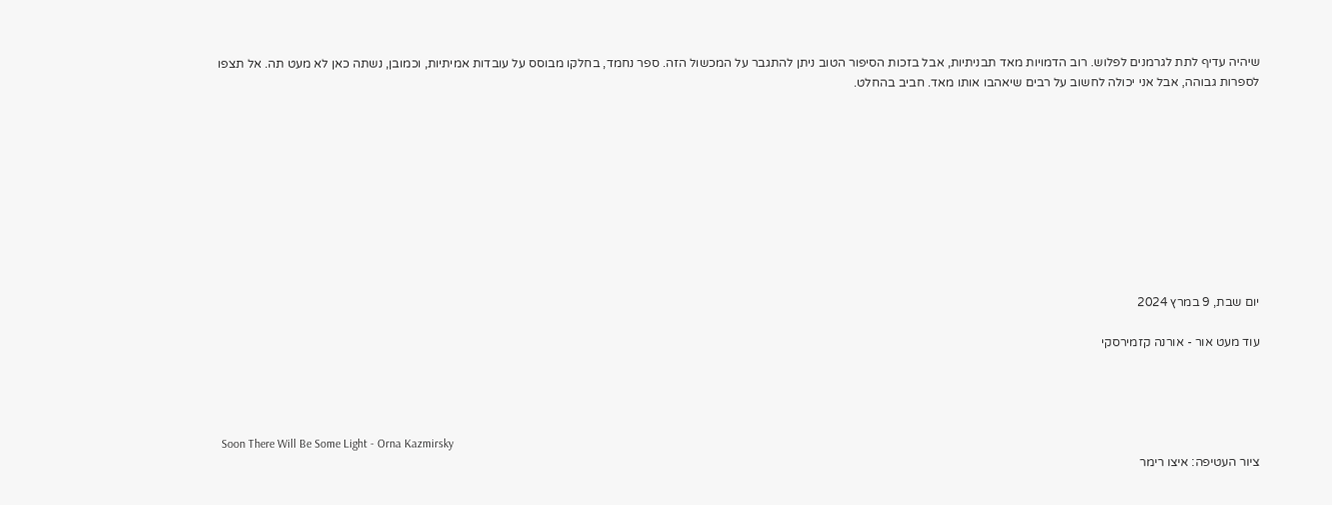שיהיה עדיף לתת לגרמנים לפלוש. רוב הדמויות מאד תבניתיות, אבל בזכות הסיפור הטוב ניתן להתגבר על המכשול הזה. ספר נחמד, בחלקו מבוסס על עובדות אמיתיות, וכמובן, נשתה כאן לא מעט תה. אל תצפו לספרות גבוהה, אבל אני יכולה לחשוב על רבים שיאהבו אותו מאד. חביב בהחלט.










יום שבת, 9 במרץ 2024

עוד מעט אור - אורנה קזמירסקי




 Soon There Will Be Some Light - Orna Kazmirsky
ציור העטיפה: איצו רימר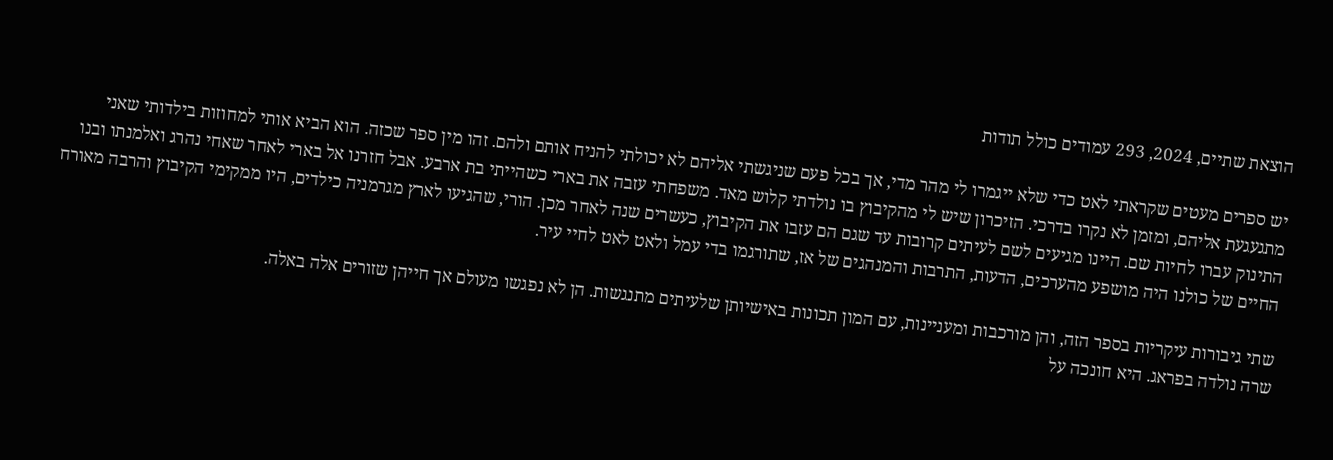הוצאת שתיים, 2024, 293 עמודים כולל תודות

יש ספרים מעטים שקראתי לאט כדי שלא ייגמרו לי מהר מדי, אך בכל פעם שניגשתי אליהם לא יכולתי להניח אותם ולהם. זהו מין ספר שכזה. הוא הביא אותי למחוזות בילדותי שאני מתגעגעת אליהם, ומזמן לא נקרו בדרכי. הזיכרון שיש לי מהקיבוץ בו נולדתי קלוש מאד. משפחתי עזבה את בארי כשהייתי בת ארבע. אבל חזרנו אל בארי לאחר שאחי נהרג ואלמנתו ובנו התינוק עברו לחיות שם. היינו מגיעים לשם לעיתים קרובות עד שגם הם עזבו את הקיבוץ, כעשרים שנה לאחר מכן. הורי, שהגיעו לארץ מגרמניה כילדים, היו ממקימי הקיבוץ והרבה מאורח החיים של כולנו היה מושפע מהערכים, הדעות, התרבות והמנהגים של אז, שתורגמו בדי עמל ולאט לאט לחיי עיר.

שתי גיבורות עיקריות בספר הזה, והן מורכבות ומעניינות, עם המון תכונות באישיותן שלעיתים מתנגשות. הן לא נפגשו מעולם אך חייהן שזורים אלה באלה.
שרה נולדה בפראג. היא חונכה על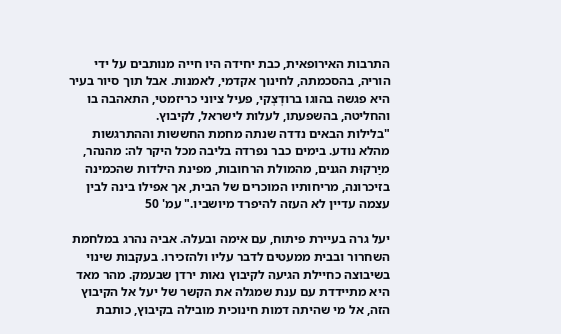התרבות האירופאית, כבת יחידה היו חייה מנותבים על ידי הוריה, בהסכמתה, לחינוך אקדמי, לאמנות. אבל תוך סיור בעיר היא פגשה בהוגו ברודְצְקי, פעיל ציוני כריזמטי, התאהבה בו והחליטה, בהשפעתו, לעלות לישראל, לקיבוץ.
"בלילות הבאים נדדה שנתה מחמת החששות וההתרגשות מהלא נודע. בימים כבר נפרדה בליבה מכל היקר לה: מהנהר, מיַרקוּת הגנים, מהמולת הרחובות, מפינת הילדות שהכמינה בזיכרונה, מריחותיו המוכרים של הבית, אך אפילו בינה לבין עצמה עדיין לא העזה להיפרד מיושביו." עמ' 50

יעל גרה בעיירת פיתוח, עם אימה ובעלה. אביה נהרג במלחמת השחרור ובבית ממעטים לדבר עליו ולהזכירו. בעקבות שינוי בשיבוצה כחיילת הגיעה לקיבוץ נאות ירדן שבעמק. מהר מאד היא מתיידדת עם ענת שמגלה את הקשר של יעל אל הקיבוץ הזה, אל מי שהיתה דמות חינוכית מובילה בקיבוץ, כותבת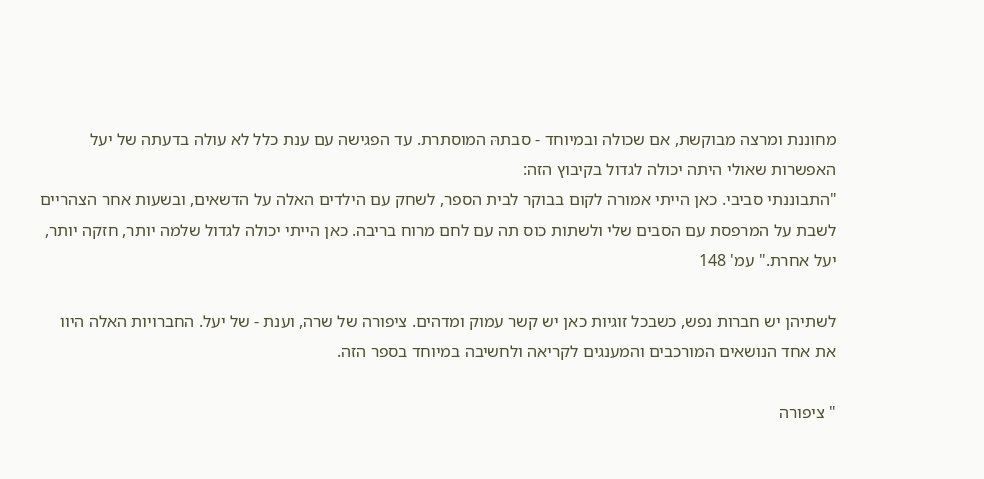מחוננת ומרצה מבוקשת, אם שכולה ובמיוחד - סבתהּ המוסתרת. עד הפגישה עם ענת כלל לא עולה בדעתה של יעל האפשרות שאולי היתה יכולה לגדול בקיבוץ הזה:
"התבוננתי סביבי. כאן הייתי אמורה לקום בבוקר לבית הספר, לשחק עם הילדים האלה על הדשאים, ובשעות אחר הצהריים לשבת על המרפסת עם הסבים שלי ולשתות כוס תה עם לחם מרוח בריבה. כאן הייתי יכולה לגדול שלמה יותר, חזקה יותר, יעל אחרת." עמ' 148

לשתיהן יש חברות נפש, כשבכל זוגיות כאן יש קשר עמוק ומדהים. ציפורה של שרה, וענת - של יעל. החברויות האלה היוו את אחד הנושאים המורכבים והמענגים לקריאה ולחשיבה במיוחד בספר הזה.

" ציפורה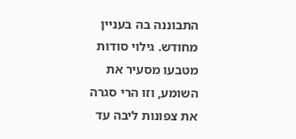התבוננה בה בעניין מחודש. גילוי סודות מטבעו מסעיר את השומע, וזו הרי סגרה את צפונות ליבה עד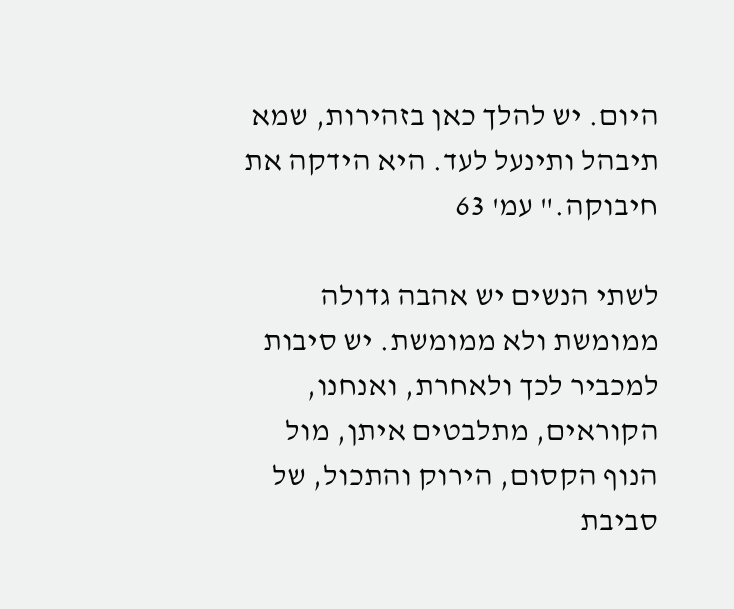היום. יש להלך כאן בזהירות, שמא תיבהל ותינעל לעד. היא הידקה את חיבוקה." עמ' 63

לשתי הנשים יש אהבה גדולה ממומשת ולא ממומשת. יש סיבות למכביר לכך ולאחרת, ואנחנו, הקוראים, מתלבטים איתן, מול הנוף הקסום, הירוק והתכול, של סביבת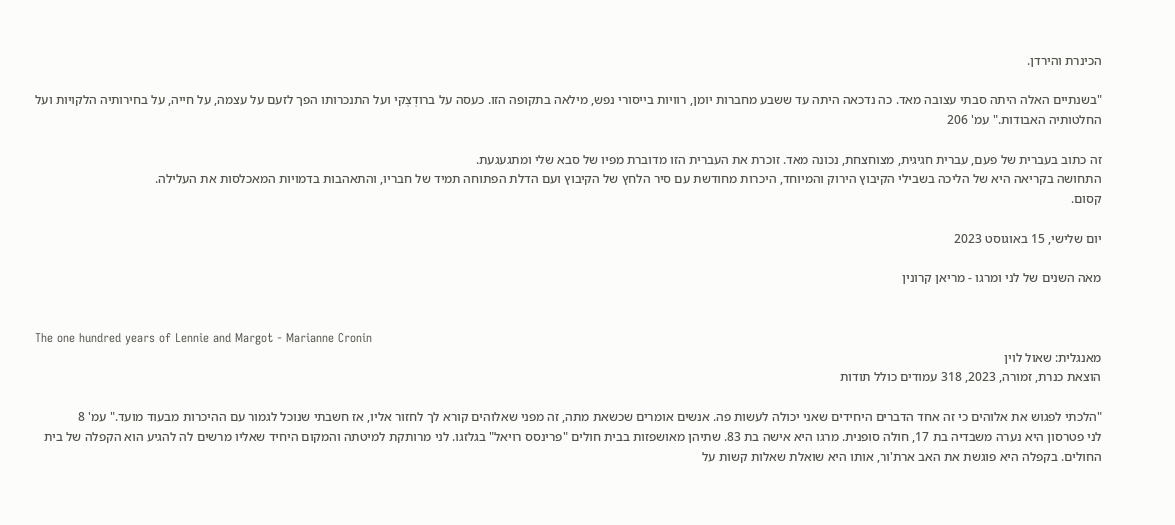הכינרת והירדן.

"בשנתיים האלה היתה סבתי עצובה מאד. כה נדכאה היתה עד ששבע מחברות יומן, רוויות בייסורי נפש, מילאה בתקופה הזו. כעסה על ברודְצְקי ועל התנכרותו הפך לזעם על עצמה, על חייה, על בחירותיה הלקויות ועל החלטותיה האבודות." עמ' 206

זה כתוב בעברית של פעם, עברית חגיגית, מצוחצחת, נכונה מאד. זוכרת את העברית הזו מדוברת מפיו של סבא שלי ומתגעגעת.
התחושה בקריאה היא של הליכה בשבילי הקיבוץ הירוק והמיוחד, היכרות מחודשת עם סיר הלחץ של הקיבוץ ועם הדלת הפתוחה תמיד של חבריו, והתאהבות בדמויות המאכלסות את העלילה.
קסום.

יום שלישי, 15 באוגוסט 2023

מאה השנים של לני ומרגו - מריאן קרונין


The one hundred years of Lennie and Margot - Marianne Cronin
מאנגלית: שאול לוין
הוצאת כנרת, זמורה, 2023, 318 עמודים כולל תודות

"הלכתי לפגוש את אלוהים כי זה אחד הדברים היחידים שאני יכולה לעשות פה. אנשים אומרים שכשאת מתה, זה מפני שאלוהים קורא לך לחזור אליו, אז חשבתי שנוכל לגמור עם ההיכרות מבעוד מועד." עמ' 8
לני פטרסון היא נערה משבדיה בת 17, חולה סופנית. מרגו היא אישה בת 83. שתיהן מאושפזות בבית חולים "פרינסס רויאל" בגלזגו. לני מרותקת למיטתה והמקום היחיד שאליו מרשים לה להגיע הוא הקפלה של בית החולים. בקפלה היא פוגשת את האב ארת'ור, אותו היא שואלת שאלות קשות על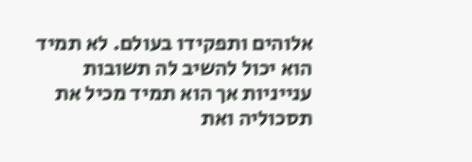אלוהים ותפקידו בעולם. לא תמיד הוא יכול להשיב לה תשובות ענייניות אך הוא תמיד מכיל את תסכוליה ואת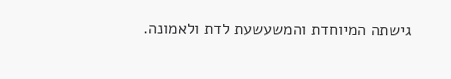גישתה המיוחדת והמשעשעת לדת ולאמונה.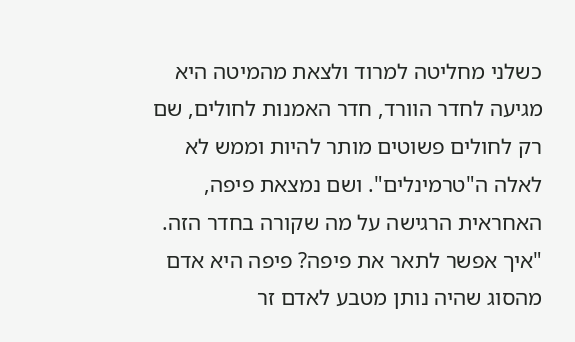כשלני מחליטה למרוד ולצאת מהמיטה היא מגיעה לחדר הוורד, חדר האמנות לחולים, שם רק לחולים פשוטים מותר להיות וממש לא לאלה ה"טרמינלים". ושם נמצאת פיפה, האחראית הרגישה על מה שקורה בחדר הזה.
"איך אפשר לתאר את פיפה? פיפה היא אדם מהסוג שהיה נותן מטבע לאדם זר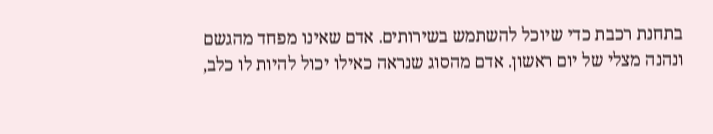בתחנת רכבת כדי שיוכל להשתמש בשירותים. אדם שאינו מפחד מהגשם ונהנה מצלי של יום ראשון. אדם מהסוג שנראה כאילו יכול להיות לו כלב,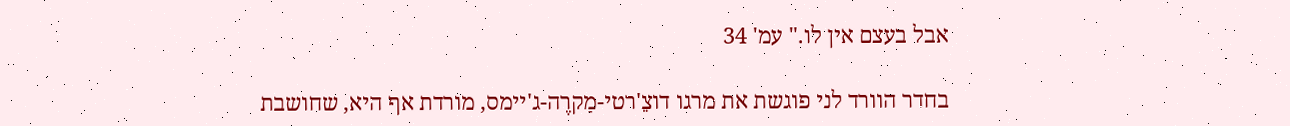אבל בעצם אין לו." עמ' 34

בחדר הוורד לני פוגשת את מרגו דוצֵ'רטי-מַקרֶה-ג'יימס, מורדת אף היא, שחושבת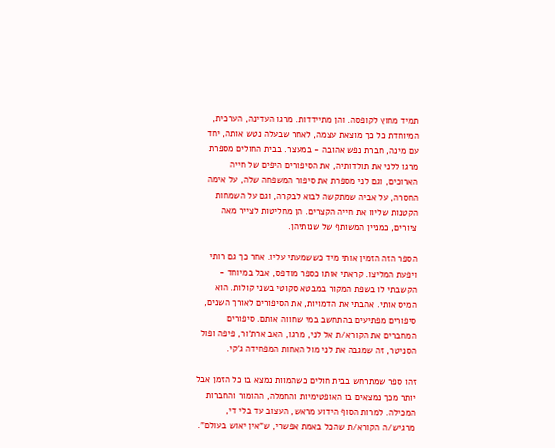תמיד מחוץ לקופסה. והן מתיידדות. מרגו העדינה, הערכית, המיוחדת כל כך מוצאת עצמה, לאחר שבעלה נטש אותה, יחד עם מינה, חברת נפש אהובה - במעצר. בבית החולים מספרת מרגו ללני את תולדותיה, את הסיפורים היפים של חייה הארוכים, וגם לני מספרת את סיפור המשפחה שלה, על אימה החסרה, על אביה שמתקשה לבוא לבקרה, וגם על השמחות הקטנות שליוו את חייה הקצרים. הן מחליטות לצייר מאה ציורים, כמניין המשותף של שנותיהן.

הספר הזה הזמין אותי מיד כששמעתי עליו. אחר כך גם רותי ויפעת המליצו. קראתי אותו כספר מודפס, אבל במיוחד - הקשבתי לו בשפת המקור במבטא סקוטי בשני קולות. הוא המיס אותי. אהבתי את הדמויות, את הסיפורים לאורך השנים, סיפורים מפתיעים בהתחשב במי שחווה אותם. סיפורים המחברים את הקורא/ת אל לני, מרגו, האב ארת'ור, פיפה ופול הסניטר, זה שמגבה את לני מול האחות המפחידה ג'קי.

זהו ספר שמתרחש בבית חולים כשהמוות נמצא בו כל הזמן אבל יותר מכך נמצאים בו האופטימיות והחמלה, ההומור והחברות המכילה. למרות הסוף הידוע מראש, העצוב עד בלי די, מרגיש/ה הקורא/ת שהכל באמת אפשרי, ש"אין יאוש בעולם".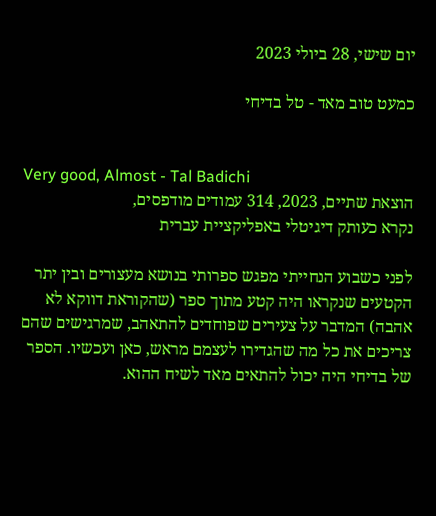יום שישי, 28 ביולי 2023

כמעט טוב מאד - טל בדיחי


Very good, Almost - Tal Badichi
הוצאת שתיים, 2023, 314 עמודים מודפסים,
נקרא כעותק דיגיטלי באפליקציית עברית

לפני כשבוע הנחייתי מפגש ספרותי בנושא מעצורים ובין יתר הקטעים שנקראו היה קטע מתוך ספר (שהקוראת דווקא לא אהבה) המדבר על צעירים שפוחדים להתאהב, שמרגישים שהם צריכים את כל מה שהגדירו לעצמם מראש, כאן ועכשיו. הספר של בדיחי היה יכול להתאים מאד לשיח ההוא.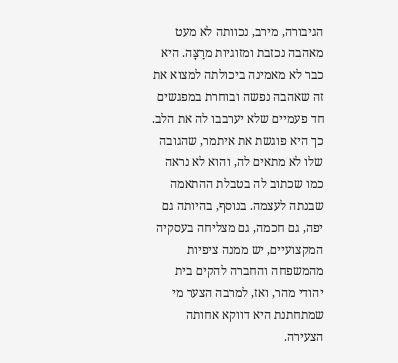הגיבורה, מירב, נכוותה לא מעט מאהבה נכזבת ומזוגיות מרַצָּה. היא כבר לא מאמינה ביכולתה למצוא את זה שאהבה נפשה ובוחרת במפגשים חד פעמיים שלא יערבבו לה את הלב. כך היא פוגשת את איתמר, שהגובה שלו לא מתאים לה, והוא לא נראה כמו שכתוב לה בטבלת ההתאמה שבנתה לעצמה. בנוסף, בהיותה גם יפה, גם חכמה, גם מצליחה בעסקיה המקצועיים, יש ממנה ציפיות מהמשפחה והחברה להקים בית יהודי מהר, ואז, למרבה הצער מי שמתחתנת היא דווקא אחותה הצעירה.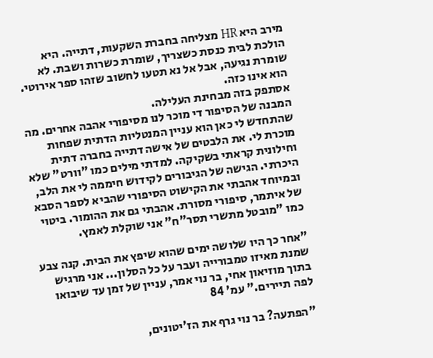מירב היא HR מצליחה בחברת השקעות, דתייה. היא הולכת לבית כנסת כשצריך, שומרת כשרות ושבת. לא שומרת נגיעה, אבל אל נא תטעו לחשוב שזהו ספר אירוטי. הוא אינו כזה.
אסתפק בזה מבחינת העלילה.
המבנה של הסיפור די מוכר לנו מסיפורי אהבה אחרים. מה שהתחדש לי כאן הוא עניין המנטליות הדתית שפחות מוכרת לי. את הלבטים של אישה דתייה בחברה דתית וחילונית קראתי בשקיקה. למדתי מילים כמו "וורט" שלא היכרתי. הגישה של הגיבורים לקידוש חיממה לי את הלב, ובמיוחד אהבתי את הקישוט הסיפורי שהביא לספר הסבא של איתמר, סיפורי מסורת. אהבתי גם את ההומור. ביטוי כמו "מובטל מתשרי תסר"ח" אני שוקלת לאמץ.

"אחר כך היו שלושה ימים שהוא שיפץ את הבית. קנה צבע שמנת מאיזו טמבורייה ועבר על כל הסלון... אני מרגיש בתוך מוזיאון אחי, בר נוי אמר, עניין של זמן עד שיבואו לפה תיירים." עמ' 84

"הפתעה? בר נוי גרף את הז'יטונים,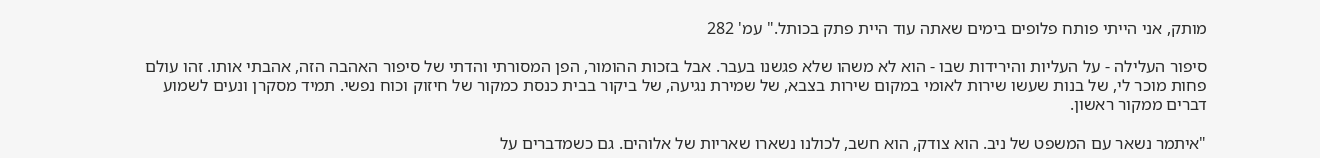מותק, אני הייתי פותח פלופים בימים שאתה עוד היית פתק בכותל." עמ' 282

סיפור העלילה - על העליות והירידות שבו - הוא לא משהו שלא פגשנו בעבר. אבל בזכות ההומור, הפן המסורתי והדתי של סיפור האהבה הזה, אהבתי אותו. זהו עולם פחות מוכר לי, של בנות שעשו שירות לאומי במקום שירות בצבא, של שמירת נגיעה, של ביקור בבית כנסת כמקור של חיזוק וכוח נפשי. תמיד מסקרן ונעים לשמוע דברים ממקור ראשון.

"איתמר נשאר עם המשפט של ניב. הוא צודק, הוא חשב, לכולנו נשארו שאריות של אלוהים. גם כשמדברים על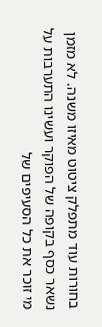בחורות עוד מתפלק ציטוט מאיזו משנה. לא מזמן נשאר כסף בקופה של הפוקר ועשינו התערבות על מי זוכר את כל הסעיפים של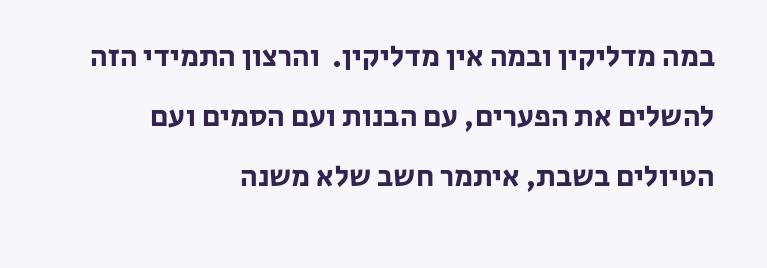במה מדליקין ובמה אין מדליקין.  והרצון התמידי הזה להשלים את הפערים, עם הבנות ועם הסמים ועם הטיולים בשבת, איתמר חשב שלא משנה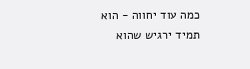כמה עוד יחווה - הוא תמיד ירגיש שהוא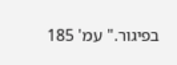בפיגור." עמ' 185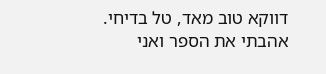דווקא טוב מאד, טל בדיחי. אהבתי את הספר ואני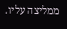ממליצה עליו.